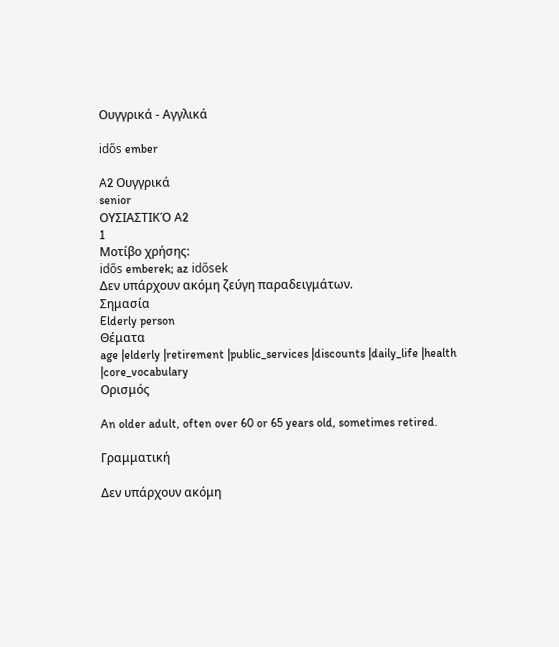Ουγγρικά - Αγγλικά

idős ember

A2 Ουγγρικά
senior
ΟΥΣΙΑΣΤΙΚΌ A2
1
Μοτίβο χρήσης:
idős emberek; az idősek
Δεν υπάρχουν ακόμη ζεύγη παραδειγμάτων.
Σημασία
Elderly person
Θέματα
age |elderly |retirement |public_services |discounts |daily_life |health |core_vocabulary
Ορισμός

An older adult, often over 60 or 65 years old, sometimes retired.

Γραμματική

Δεν υπάρχουν ακόμη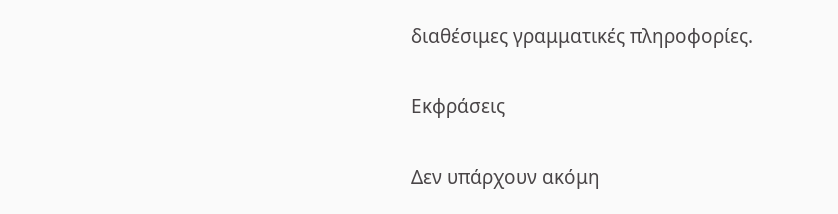διαθέσιμες γραμματικές πληροφορίες.

Εκφράσεις

Δεν υπάρχουν ακόμη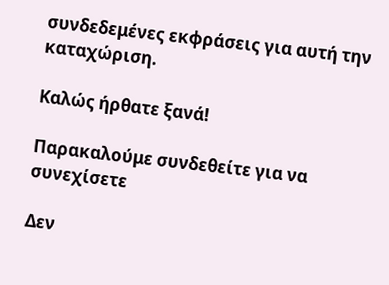συνδεδεμένες εκφράσεις για αυτή την καταχώριση.

Καλώς ήρθατε ξανά!

Παρακαλούμε συνδεθείτε για να συνεχίσετε

Δεν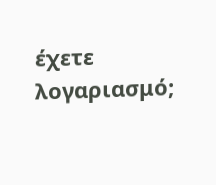έχετε λογαριασμό;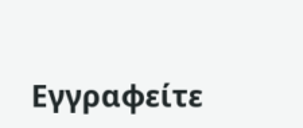Εγγραφείτε